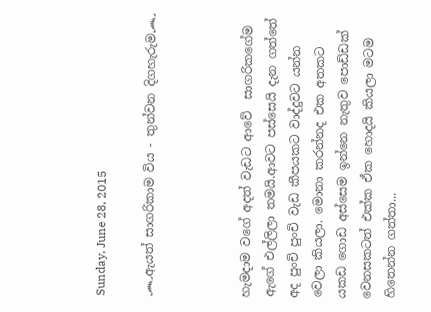Sunday, June 28, 2015

෴ඇයත් සාගරිකාම විය - තුන්වන දිගහැරුම෴



හැමදාම වගේ අදත් වැඩට ආවේ  සාගරිකගේම ඇගේ එල්ලිලා තමයි.ආවට පස්සෙයි දැන ගත්තේ අද පුංචි පුංචි වැඩ කීපයකට වාද්දුවට යන්න වෙලා කියලා. මොනා කරන්නද එක අතකට යකඩ ගොඩ අස්සෙම ඉන්නෙ නැතුව පොඩ්ඩක් වෙනසකටත් එක්ක ඒක හොදයි කියලා මටම හිතෙන්න ගත්තා...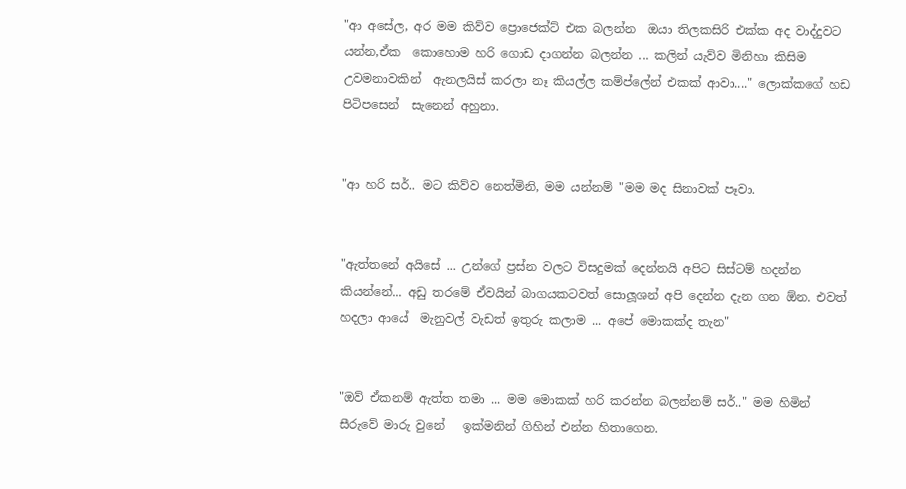"ආ අසේල, අර මම කිව්ව ප්‍රොජෙක්ට් එක බලන්න  ඔයා තිලකසිරි එක්ක අද වාද්දුවට යන්න,ඒක  කොහොම හරි ගොඩ දාගන්න බලන්න ... කලින් යැව්ව මිනිහා කිසිම උවමනාවකින්  ඇනලයිස් කරලා නෑ කියල්ල කම්ප්ලේන් එකක් ආවා...." ලොක්කගේ හඩ පිටිපසෙන්  සැනෙන් අහුනා.


"ආ හරි සර්.. මට කිව්ව නෙත්මිනි, මම යන්නම් "මම මද සිනාවක් පෑවා.


"ඇත්තනේ අයිසේ ... උන්ගේ ප්‍රස්න වලට විසදුමක් දෙන්නයි අපිට සිස්ටම් හදන්න කියන්නේ... අඩු තරමේ ඒවයින් බාගයකටවත් සොලූශන් අපි දෙන්න දැන ගන ඕන. එවත් හදලා ආයේ  මැනුවල් වැඩත් ඉතුරු කලාම ... අපේ මොකක්ද තැන"


"ඔව් ඒකනම් ඇත්ත තමා ... මම මොකක් හරි කරන්න බලන්නම් සර්.." මම හිමින් සීරුවේ මාරු වුනේ   ඉක්මනින් ගිහින් එන්න හිතාගෙන.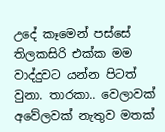උදේ කෑමෙන් පස්සේ  තිලකසිරි එක්ක මම වාද්දුවට යන්න පිටත් වුනා. තාරකා.. වෙලාවක් අවේලවක් නැතුව මතක්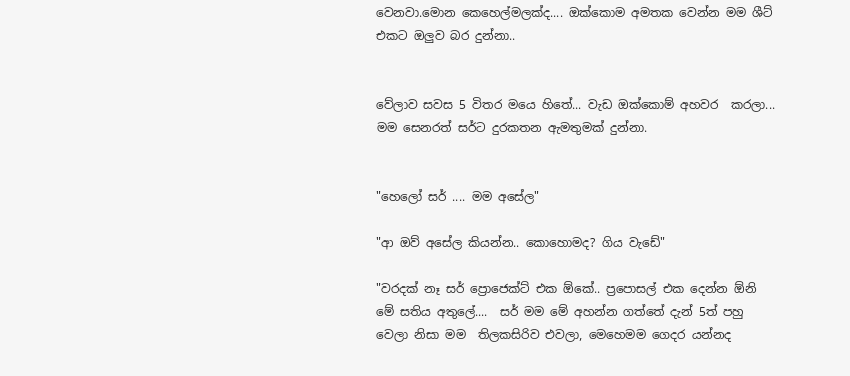වෙනවා.මොන කෙහෙල්මලක්ද.... ඔක්කොම අමතක වෙන්න මම ශීට් එකට ඔලුව බර දුන්නා..


වේලාව සවස 5 විතර මයෙ හිතේ... වැඩ ඔක්කොම් අහවර  කරලා... මම සෙනරත් සර්ට දුරකතන ඇමතුමක් දුන්නා.


"හෙලෝ සර් .... මම අසේල"

"ආ ඔව් අසේල කියන්න.. කොහොමද? ගිය වැඩේ"

"වරදක් නෑ සර් ප්‍රොජෙක්ට් එක ඕකේ.. ප්‍රපොසල් එක දෙන්න ඕනි මේ සතිය අතුලේ....  සර් මම මේ අහන්න ගත්තේ දැන් 5ත් පහු වෙලා නිසා මම  තිලකසිරිව එවලා, මෙහෙමම ගෙදර යන්නද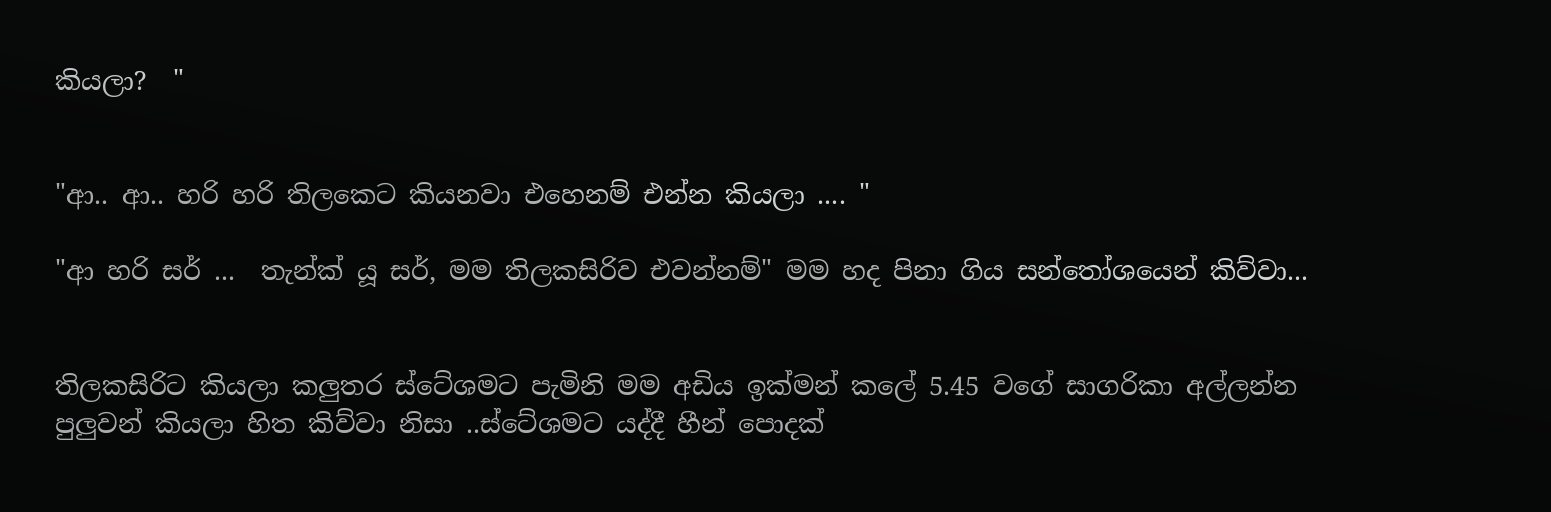කියලා?  "


"ආ.. ආ.. හරි හරි තිලකෙට කියනවා එහෙනම් එන්න කියලා .... "

"ආ හරි සර් ...  තැන්ක් යූ සර්, මම තිලකසිරිව එවන්නම්" මම හද පිනා ගිය සන්තෝශයෙන් කිව්වා...


තිලකසිරිට කියලා කලුතර ස්ටේශමට පැමිනි මම අඩිය ඉක්මන් කලේ 5.45 වගේ සාගරිකා අල්ලන්න පුලුවන් කියලා හිත කිව්වා නිසා ..ස්ටේශමට යද්දී හීන් පොදක්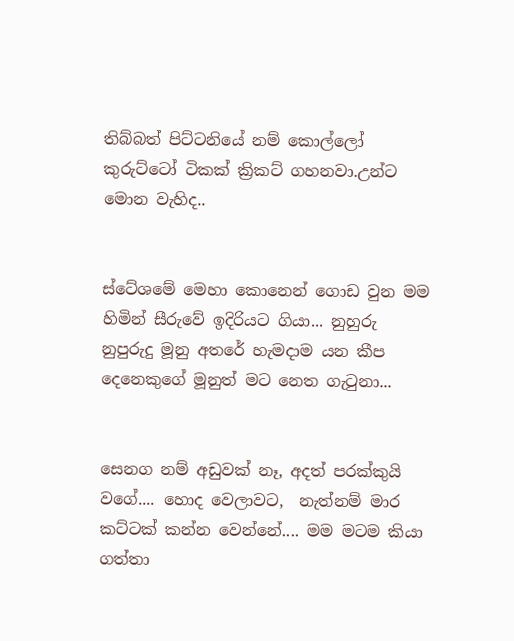තිබ්බත් පිට්ටනියේ නම් කොල්ලෝ කුරුට්ටෝ ටිකක් ක්‍රිකට් ගහනවා.උන්ට මොන වැහිද..


ස්ටේශමේ මෙහා කොනෙන් ගොඩ වුන මම හිමින් සීරුවේ ඉදිරියට ගියා... නුහුරු නුපුරුදු මූනු අතරේ හැමදාම යන කීප දෙනෙකුගේ මූනුත් මට නෙත ගැටුනා...


සෙනග නම් අඩුවක් නෑ, අදත් පරක්කුයි වගේ.... හොද වෙලාවට,  නැත්නම් මාර කට්ටක් කන්න වෙන්නේ.... මම මටම කියා ගත්තා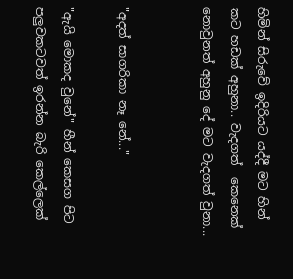හිමින් සිරුවේ ඉදිරියට යද්දී මට හින් කට හඩක් අහුනා.. වැදගත්  කෙනෙක් නොවුනත් අහුනු දේ මට වැදගත් වුනා...


"අදත් සාගරිකා නෑ නේ..."

"ඇයි මොකද වුනේ" හීන් කෙසග පිට පලුවකටවත් ඉරන්න බැරි කෙල්ලෙක්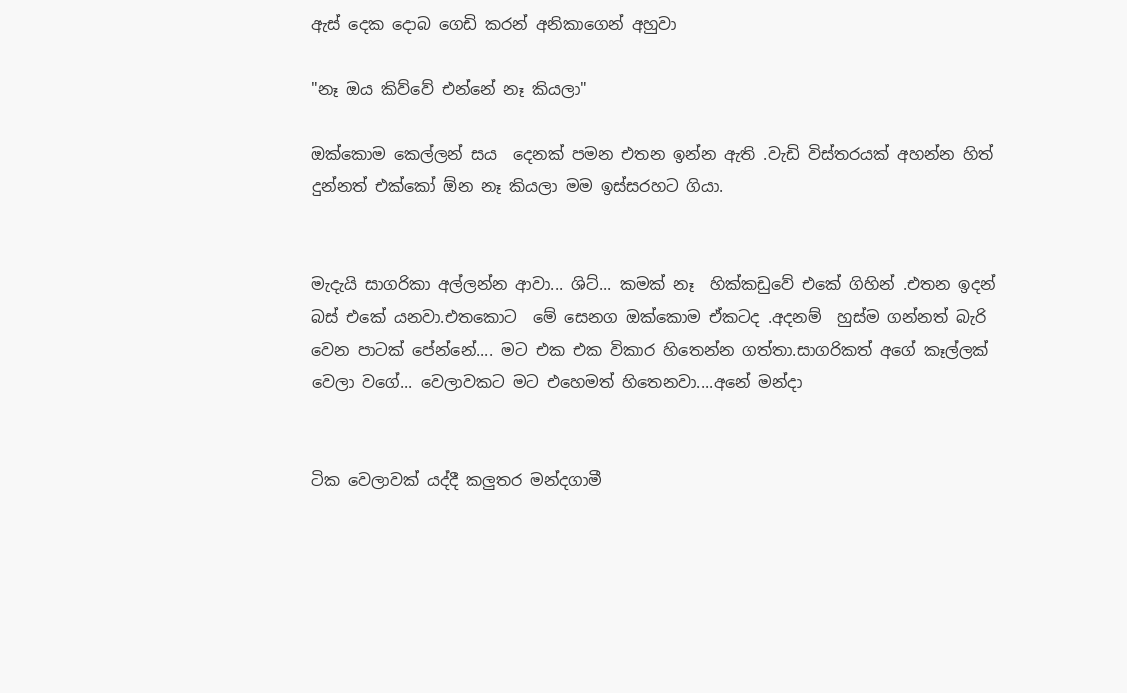ඇස් දෙක දොබ ගෙඩි කරන් අනිකාගෙන් අහුවා

"නෑ ඔය කිව්වේ එන්නේ නෑ කියලා"

ඔක්කොම කෙල්ලන් සය  දෙනක් පමන එතන ඉන්න ඇති .වැඩි විස්තරයක් අහන්න හිත් දුන්නත් එක්කෝ ඕන නෑ කියලා මම ඉස්සරහට ගියා.


මැදැයි සාගරිකා අල්ලන්න ආවා... ශිට්... කමක් නෑ  හික්කඩුවේ එකේ ගිහින් .එතන ඉදන් බස් එකේ යනවා.එතකොට  මේ සෙනග ඔක්කොම ඒකටද .අදනම්  හුස්ම ගන්නත් බැරි වෙන පාටක් පේන්නේ.... මට එක එක විකාර හිතෙන්න ගත්තා.සාගරිකත් අගේ කෑල්ලක් වෙලා වගේ... වෙලාවකට මට එහෙමත් හිතෙනවා....අනේ මන්දා


ටික වෙලාවක් යද්දී කලුතර මන්දගාමී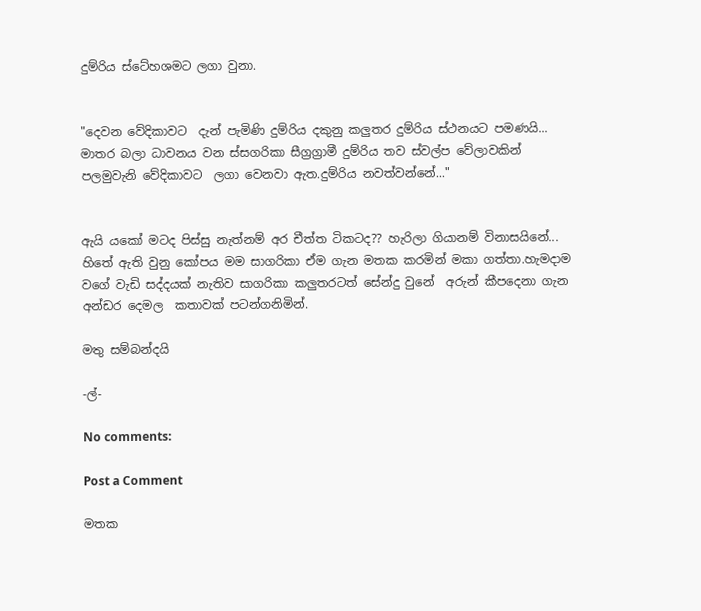දුම්රිය ස්ටේහශමට ලගා වුනා.


"දෙවන වේදිකාවට  දැන් පැමිණි දුම්රිය දකුනු කලුතර දුම්රිය ස්ථනයට පමණයි...  මාතර බලා ධාවනය වන ස්සගරිකා සීග්‍රග්‍රාමී දුම්රිය තව ස්වල්ප වේලාවකින් පලමුවැනි වේදිකාවට  ලගා වෙනවා ඇත.දුම්රිය නවත්වන්නේ..."


ඇයි යකෝ මටද පිස්සු නැත්නම් අර චීත්ත ටිකටද?? හැරිලා ගියානම් විනාසයිනේ... හිතේ ඇති වුනු කෝපය මම සාගරිකා ඒම ගැන මතක කරමින් මකා ගත්තා.හැමදාම වගේ වැඩි සද්දයක් නැතිව සාගරිකා කලුතරටත් සේන්දු වුනේ  අරුන් කීපදෙනා ගැන   අන්ඩර දෙමල  කතාවක් පටන්ගනිමින්.

මතු සම්බන්දයි

-ල්-

No comments:

Post a Comment

මතක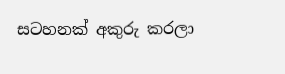සටහනක් අකුරු කරලා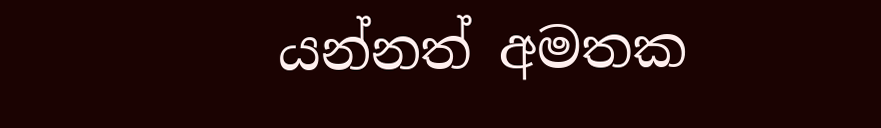යන්නත් අමතක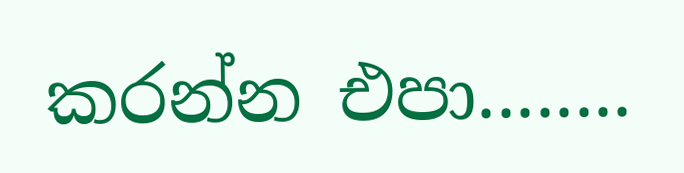කරන්න එපා........